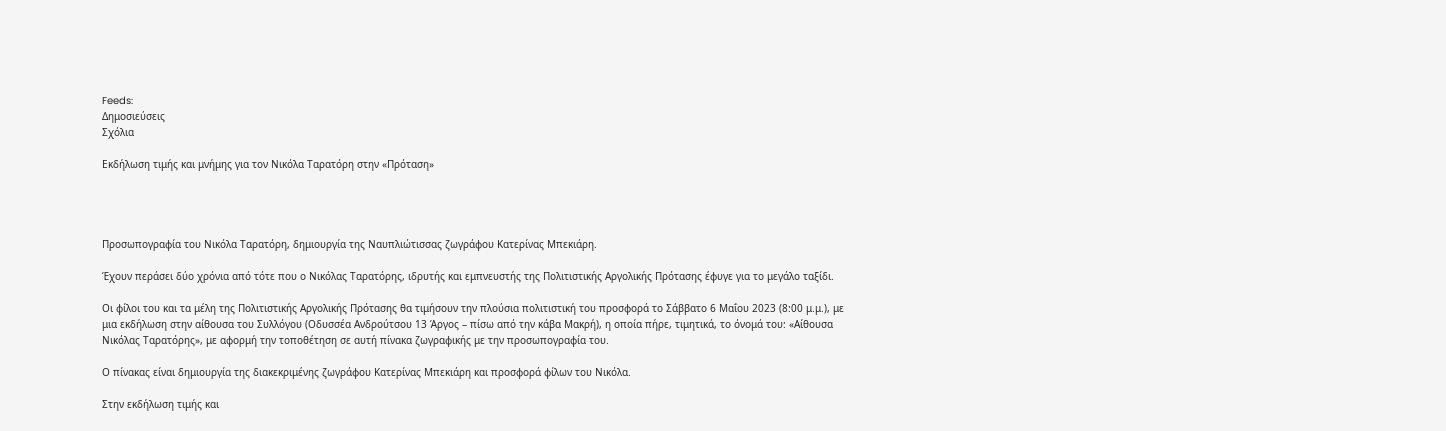Feeds:
Δημοσιεύσεις
Σχόλια

Εκδήλωση τιμής και μνήμης για τον Νικόλα Ταρατόρη στην «Πρόταση»




Προσωπογραφία του Νικόλα Ταρατόρη, δημιουργία της Ναυπλιώτισσας ζωγράφου Κατερίνας Μπεκιάρη.

Έχουν περάσει δύο χρόνια από τότε που ο Νικόλας Ταρατόρης, ιδρυτής και εμπνευστής της Πολιτιστικής Αργολικής Πρότασης έφυγε για το μεγάλο ταξίδι.

Οι φίλοι του και τα μέλη της Πολιτιστικής Αργολικής Πρότασης θα τιμήσουν την πλούσια πολιτιστική του προσφορά το Σάββατο 6 Μαΐου 2023 (8:00 μ.μ.), με μια εκδήλωση στην αίθουσα του Συλλόγου (Οδυσσέα Ανδρούτσου 13 Άργος – πίσω από την κάβα Μακρή), η οποία πήρε, τιμητικά, το όνομά του: «Αίθουσα Νικόλας Ταρατόρης», με αφορμή την τοποθέτηση σε αυτή πίνακα ζωγραφικής με την προσωπογραφία του.

Ο πίνακας είναι δημιουργία της διακεκριμένης ζωγράφου Κατερίνας Μπεκιάρη και προσφορά φίλων του Νικόλα.

Στην εκδήλωση τιμής και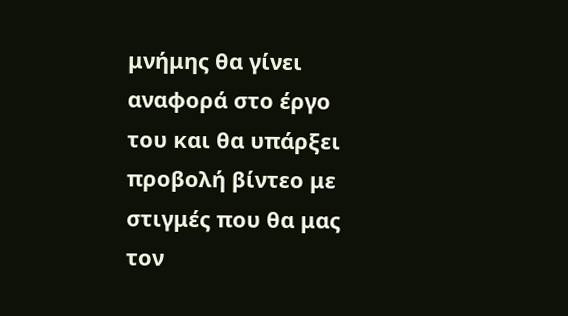μνήμης θα γίνει αναφορά στο έργο του και θα υπάρξει προβολή βίντεο με στιγμές που θα μας τον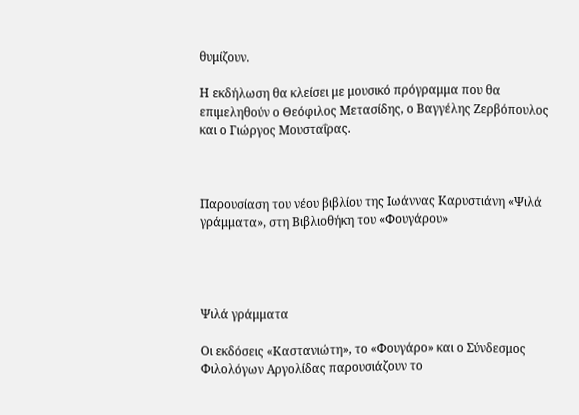θυμίζουν.

Η εκδήλωση θα κλείσει με μουσικό πρόγραμμα που θα επιμεληθούν ο Θεόφιλος Μετασίδης, ο Βαγγέλης Ζερβόπουλος και ο Γιώργος Μουσταΐρας.



Παρουσίαση του νέου βιβλίου της Ιωάννας Καρυστιάνη «Ψιλά γράμματα», στη Βιβλιοθήκη του «Φουγάρου»




Ψιλά γράμματα

Οι εκδόσεις «Καστανιώτη», το «Φουγάρο» και ο Σύνδεσμος Φιλολόγων Αργολίδας παρουσιάζουν το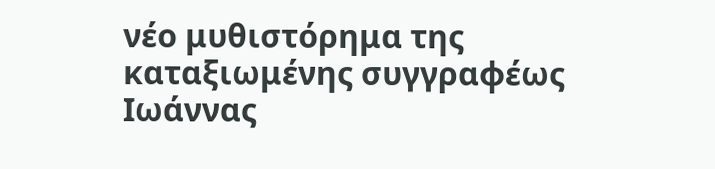νέο μυθιστόρημα της καταξιωμένης συγγραφέως Ιωάννας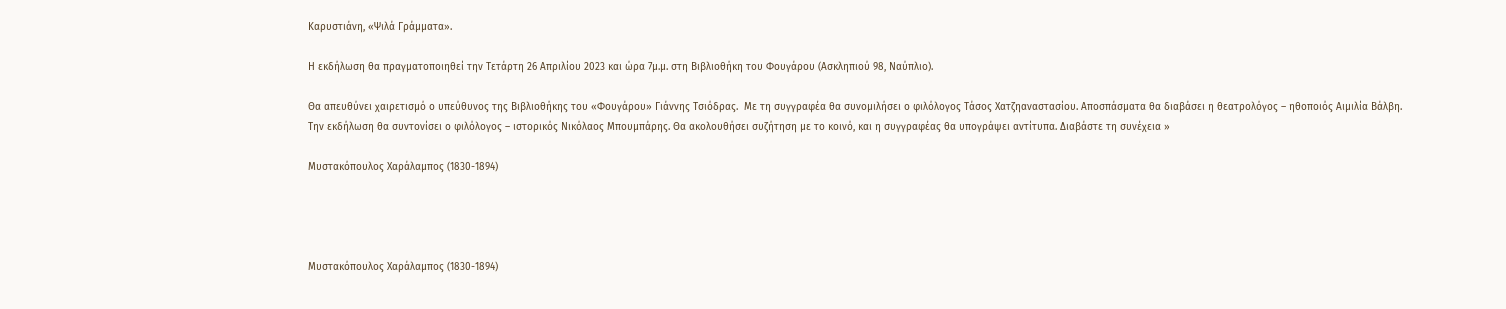Καρυστιάνη, «Ψιλά Γράμματα».

Η εκδήλωση θα πραγματοποιηθεί την Τετάρτη 26 Απριλίου 2023 και ώρα 7μ.μ. στη Βιβλιοθήκη του Φουγάρου (Ασκληπιού 98, Ναύπλιο).

Θα απευθύνει χαιρετισμό ο υπεύθυνος της Βιβλιοθήκης του «Φουγάρου» Γιάννης Τσιόδρας.  Με τη συγγραφέα θα συνομιλήσει ο φιλόλογος Τάσος Χατζηαναστασίου. Αποσπάσματα θα διαβάσει η θεατρολόγος – ηθοποιός Αιμιλία Βάλβη. Την εκδήλωση θα συντονίσει ο φιλόλογος – ιστορικός Νικόλαος Μπουμπάρης. Θα ακολουθήσει συζήτηση με το κοινό, και η συγγραφέας θα υπογράψει αντίτυπα. Διαβάστε τη συνέχεια »

Μυστακόπουλος Χαράλαμπος (1830-1894)




Μυστακόπουλος Χαράλαμπος (1830-1894)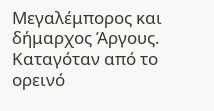Μεγαλέμπορος και δήμαρχος Άργους. Καταγόταν από το ορεινό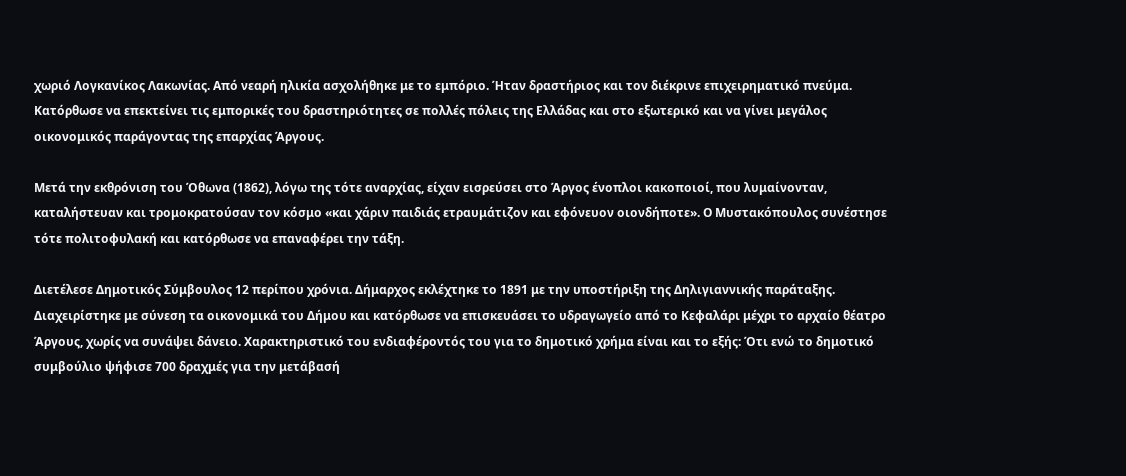χωριό Λογκανίκος Λακωνίας. Από νεαρή ηλικία ασχολήθηκε με το εμπόριο. Ήταν δραστήριος και τον διέκρινε επιχειρηματικό πνεύμα. Κατόρθωσε να επεκτείνει τις εμπορικές του δραστηριότητες σε πολλές πόλεις της Ελλάδας και στο εξωτερικό και να γίνει μεγάλος οικονομικός παράγοντας της επαρχίας Άργους.

Μετά την εκθρόνιση του Όθωνα (1862), λόγω της τότε αναρχίας, είχαν εισρεύσει στο Άργος ένοπλοι κακοποιοί, που λυμαίνονταν, καταλήστευαν και τρομοκρατούσαν τον κόσμο «και χάριν παιδιάς ετραυμάτιζον και εφόνευον οιονδήποτε». Ο Μυστακόπουλος συνέστησε τότε πολιτοφυλακή και κατόρθωσε να επαναφέρει την τάξη.

Διετέλεσε Δημοτικός Σύμβουλος 12 περίπου χρόνια. Δήμαρχος εκλέχτηκε το 1891 με την υποστήριξη της Δηλιγιαννικής παράταξης. Διαχειρίστηκε με σύνεση τα οικονομικά του Δήμου και κατόρθωσε να επισκευάσει το υδραγωγείο από το Κεφαλάρι μέχρι το αρχαίο θέατρο Άργους, χωρίς να συνάψει δάνειο. Χαρακτηριστικό του ενδιαφέροντός του για το δημοτικό χρήμα είναι και το εξής: Ότι ενώ το δημοτικό συμβούλιο ψήφισε 700 δραχμές για την μετάβασή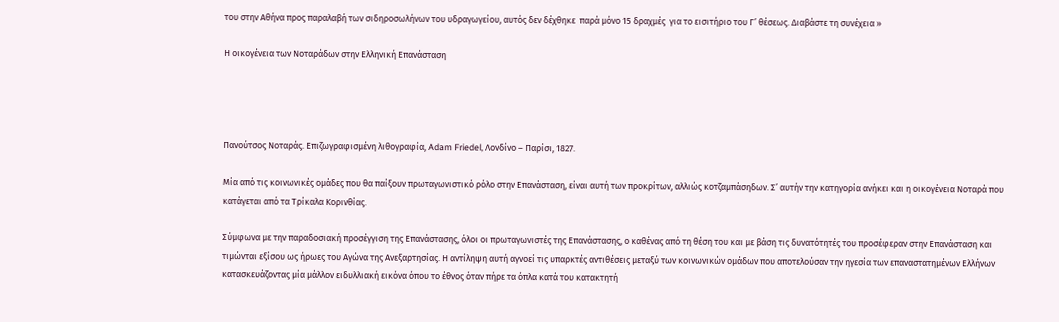του στην Αθήνα προς παραλαβή των σιδηροσωλήνων του υδραγωγείου, αυτός δεν δέχθηκε  παρά μόνο 15 δραχμές  για το εισιτήριο του Γ’ θέσεως. Διαβάστε τη συνέχεια »

Η οικογένεια των Νοταράδων στην Ελληνική Επανάσταση




Πανούτσος Νοταράς. Επιζωγραφισμένη λιθογραφία, Adam Friedel, Λονδίνο – Παρίσι, 1827.

Μία από τις κοινωνικές ομάδες που θα παίξουν πρωταγωνιστικό ρόλο στην Επανάσταση, είναι αυτή των προκρίτων, αλλιώς κοτζαμπάσηδων. Σ’ αυτήν την κατηγορία ανήκει και η οικογένεια Νοταρά που κατάγεται από τα Τρίκαλα Κορινθίας.

Σύμφωνα με την παραδοσιακή προσέγγιση της Επανάστασης, όλοι οι πρωταγωνιστές της Επανάστασης, ο καθένας από τη θέση του και με βάση τις δυνατότητές του προσέφεραν στην Επανάσταση και τιμώνται εξίσου ως ήρωες του Αγώνα της Ανεξαρτησίας. Η αντίληψη αυτή αγνοεί τις υπαρκτές αντιθέσεις μεταξύ των κοινωνικών ομάδων που αποτελούσαν την ηγεσία των επαναστατημένων Ελλήνων κατασκευάζοντας μία μάλλον ειδυλλιακή εικόνα όπου το έθνος όταν πήρε τα όπλα κατά του κατακτητή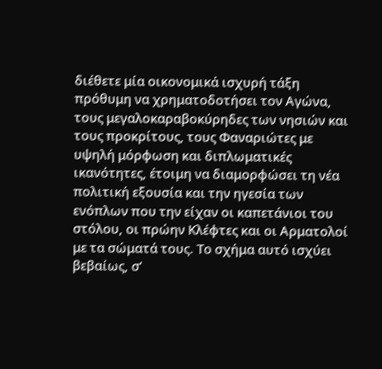διέθετε μία οικονομικά ισχυρή τάξη πρόθυμη να χρηματοδοτήσει τον Αγώνα, τους μεγαλοκαραβοκύρηδες των νησιών και τους προκρίτους, τους Φαναριώτες με υψηλή μόρφωση και διπλωματικές ικανότητες, έτοιμη να διαμορφώσει τη νέα πολιτική εξουσία και την ηγεσία των ενόπλων που την είχαν οι καπετάνιοι του στόλου, οι πρώην Κλέφτες και οι Αρματολοί με τα σώματά τους. Το σχήμα αυτό ισχύει βεβαίως, σ’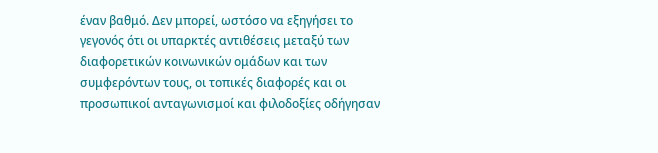έναν βαθμό. Δεν μπορεί, ωστόσο να εξηγήσει το γεγονός ότι οι υπαρκτές αντιθέσεις μεταξύ των διαφορετικών κοινωνικών ομάδων και των συμφερόντων τους, οι τοπικές διαφορές και οι προσωπικοί ανταγωνισμοί και φιλοδοξίες οδήγησαν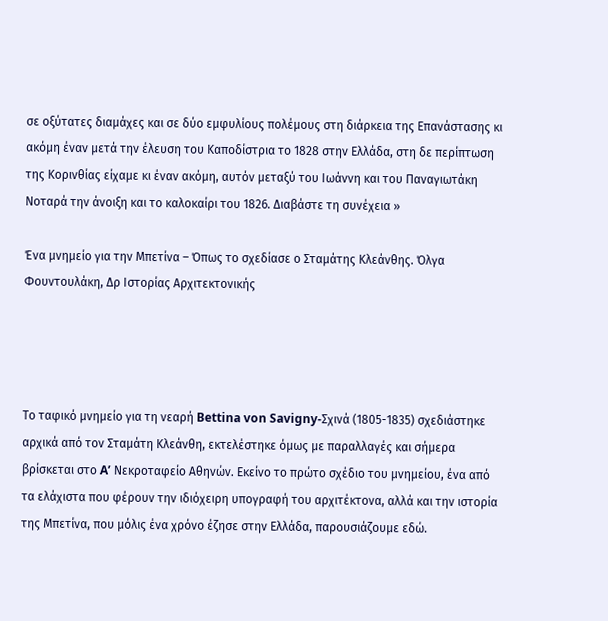σε οξύτατες διαμάχες και σε δύο εμφυλίους πολέμους στη διάρκεια της Επανάστασης κι ακόμη έναν μετά την έλευση του Καποδίστρια το 1828 στην Ελλάδα, στη δε περίπτωση της Κορινθίας είχαμε κι έναν ακόμη, αυτόν μεταξύ του Ιωάννη και του Παναγιωτάκη Νοταρά την άνοιξη και το καλοκαίρι του 1826. Διαβάστε τη συνέχεια »

Ένα μνημείο για την Μπετίνα – Όπως το σχεδίασε ο Σταμάτης Κλεάνθης. Όλγα Φουντουλάκη, Δρ Ιστορίας Αρχιτεκτονικής




Το ταφικό μνημείο για τη νεαρή Bettina von Savigny-Σχινά (1805-1835) σχεδιάστηκε αρχικά από τον Σταμάτη Κλεάνθη, εκτελέστηκε όμως με παραλλαγές και σήμερα βρίσκεται στο A’ Νεκροταφείο Αθηνών. Εκείνο το πρώτο σχέδιο του μνημείου, ένα από τα ελάχιστα που φέρουν την ιδιόχειρη υπογραφή του αρχιτέκτονα, αλλά και την ιστορία της Μπετίνα, που μόλις ένα χρόνο έζησε στην Ελλάδα, παρουσιάζουμε εδώ.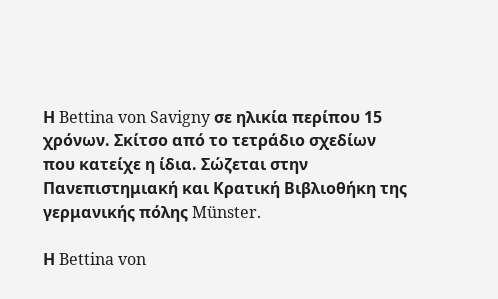Η Bettina von Savigny σε ηλικία περίπου 15 χρόνων. Σκίτσο από το τετράδιο σχεδίων που κατείχε η ίδια. Σώζεται στην Πανεπιστημιακή και Κρατική Βιβλιοθήκη της γερμανικής πόλης Münster.

Η Bettina von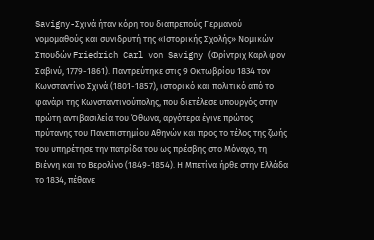Savigny-Σχινά ήταν κόρη του διαπρεπούς Γερμανού νομομαθούς και συνιδρυτή της «Ιστορικής Σχολής» Νομικών Σπουδών Friedrich Carl von Savigny (Φρίντριχ Καρλ φον Σαβινύ, 1779-1861). Παντρεύτηκε στις 9 Οκτωβρίου 1834 τον Κωνσταντίνο Σχινά (1801-1857), ιστορικό και πολιτικό από το φανάρι της Κωνσταντινούπολης, που διετέλεσε υπουργός στην πρώτη αντιβασιλεία του Όθωνα, αργότερα έγινε πρώτος πρύτανης του Πανεπιστημίου Αθηνών και προς το τέλος της ζωής του υπηρέτησε την πατρίδα του ως πρέσβης στο Μόναχο, τη Βιέννη και το Βερολίνο (1849-1854). Η Μπετίνα ήρθε στην Ελλάδα το 1834, πέθανε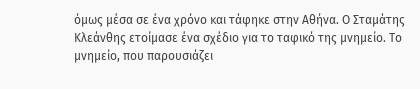όμως μέσα σε ένα χρόνο και τάφηκε στην Αθήνα. Ο Σταμάτης Κλεάνθης ετοίμασε ένα σχέδιο για το ταφικό της μνημείο. Το μνημείο, που παρουσιάζει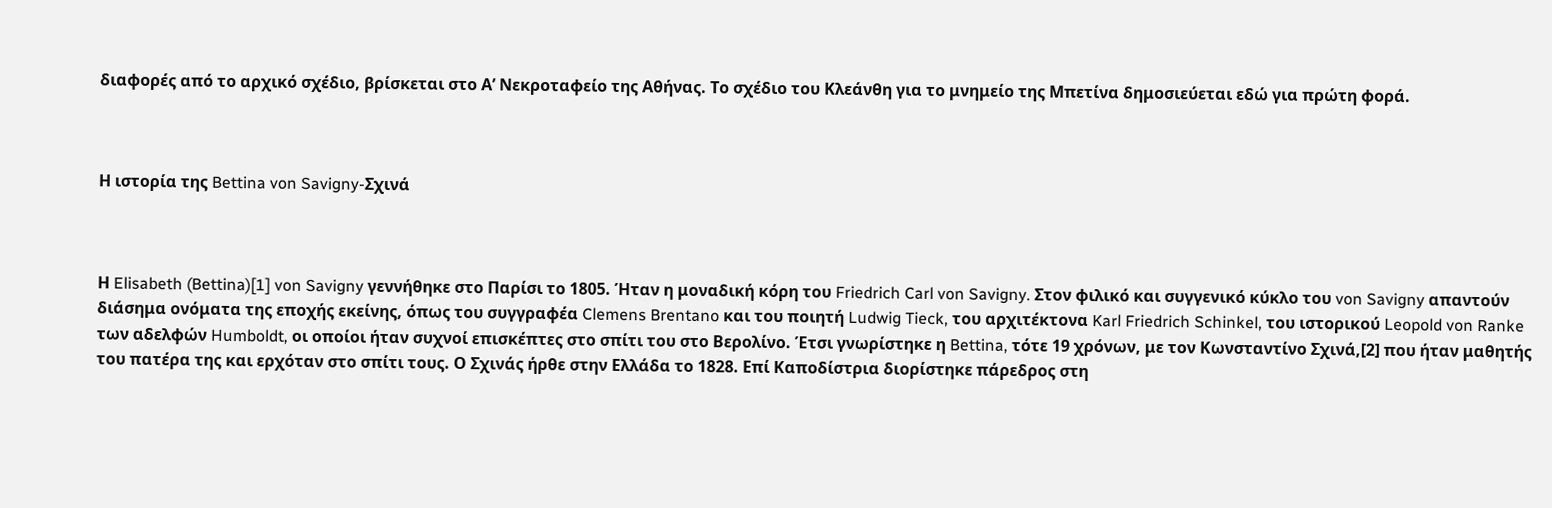διαφορές από το αρχικό σχέδιο, βρίσκεται στο Α’ Νεκροταφείο της Αθήνας. Το σχέδιο του Κλεάνθη για το μνημείο της Μπετίνα δημοσιεύεται εδώ για πρώτη φορά.



Η ιστορία της Bettina von Savigny-Σχινά



Η Elisabeth (Bettina)[1] von Savigny γεννήθηκε στο Παρίσι το 1805. Ήταν η μοναδική κόρη του Friedrich Carl von Savigny. Στον φιλικό και συγγενικό κύκλο του von Savigny απαντούν διάσημα ονόματα της εποχής εκείνης, όπως του συγγραφέα Clemens Brentano και του ποιητή Ludwig Tieck, του αρχιτέκτονα Karl Friedrich Schinkel, του ιστορικού Leopold von Ranke των αδελφών Humboldt, οι οποίοι ήταν συχνοί επισκέπτες στο σπίτι του στο Βερολίνο. Έτσι γνωρίστηκε η Bettina, τότε 19 χρόνων, με τον Κωνσταντίνο Σχινά,[2] που ήταν μαθητής του πατέρα της και ερχόταν στο σπίτι τους. Ο Σχινάς ήρθε στην Ελλάδα το 1828. Επί Καποδίστρια διορίστηκε πάρεδρος στη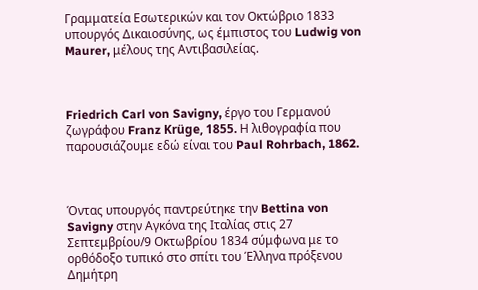Γραμματεία Εσωτερικών και τον Οκτώβριο 1833 υπουργός Δικαιοσύνης, ως έμπιστος του Ludwig von Maurer, μέλους της Αντιβασιλείας.



Friedrich Carl von Savigny, έργο του Γερμανού ζωγράφου Franz Krüge, 1855. Η λιθογραφία που παρουσιάζουμε εδώ είναι του Paul Rohrbach, 1862.



Όντας υπουργός παντρεύτηκε την Bettina von Savigny στην Αγκόνα της Ιταλίας στις 27 Σεπτεμβρίου/9 Οκτωβρίου 1834 σύμφωνα με το ορθόδοξο τυπικό στο σπίτι του Έλληνα πρόξενου Δημήτρη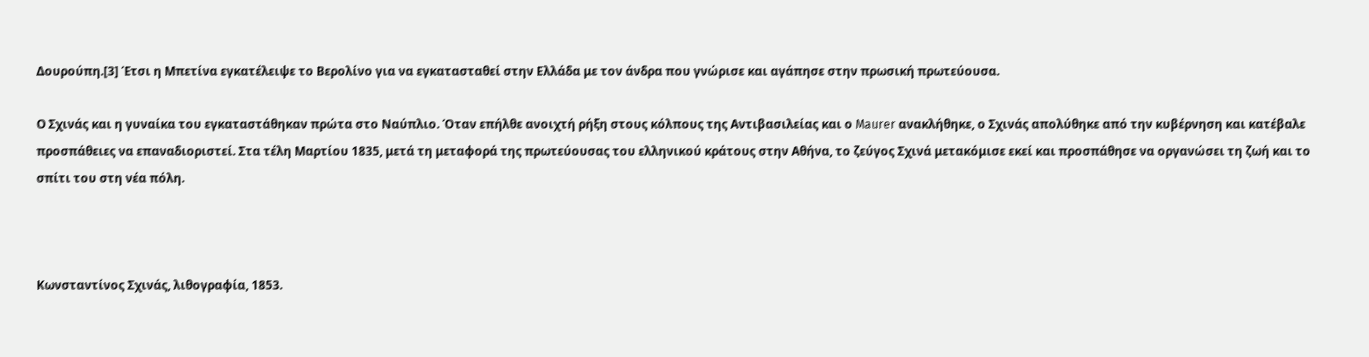Δουρούπη.[3] Έτσι η Μπετίνα εγκατέλειψε το Βερολίνο για να εγκατασταθεί στην Ελλάδα με τον άνδρα που γνώρισε και αγάπησε στην πρωσική πρωτεύουσα.

Ο Σχινάς και η γυναίκα του εγκαταστάθηκαν πρώτα στο Ναύπλιο. Όταν επήλθε ανοιχτή ρήξη στους κόλπους της Αντιβασιλείας και ο Maurer ανακλήθηκε, ο Σχινάς απολύθηκε από την κυβέρνηση και κατέβαλε προσπάθειες να επαναδιοριστεί. Στα τέλη Μαρτίου 1835, μετά τη μεταφορά της πρωτεύουσας του ελληνικού κράτους στην Αθήνα, το ζεύγος Σχινά μετακόμισε εκεί και προσπάθησε να οργανώσει τη ζωή και το σπίτι του στη νέα πόλη.



Κωνσταντίνος Σχινάς, λιθογραφία, 1853.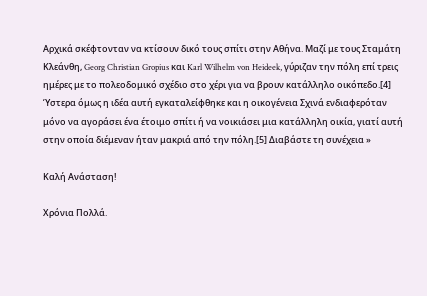Αρχικά σκέφτονταν να κτίσουν δικό τους σπίτι στην Αθήνα. Μαζί με τους Σταμάτη Κλεάνθη, Georg Christian Gropius και Karl Wilhelm von Heideek, γύριζαν την πόλη επί τρεις ημέρες με το πολεοδομικό σχέδιο στο χέρι για να βρουν κατάλληλο οικόπεδο.[4] Ύστερα όμως η ιδέα αυτή εγκαταλείφθηκε και η οικογένεια Σχινά ενδιαφερόταν μόνο να αγοράσει ένα έτοιμο σπίτι ή να νοικιάσει μια κατάλληλη οικία, γιατί αυτή στην οποία διέμεναν ήταν μακριά από την πόλη.[5] Διαβάστε τη συνέχεια »

Καλή Ανάσταση!

Χρόνια Πολλά.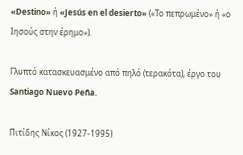«Destino» ή «Jesús en el desierto» («Το πεπρωμένο» ή «ο Ιησούς στην έρημο»).

Γλυπτό κατασκευασμένο από πηλό (τερακότα), έργο του Santiago Nuevo Peña.

Πιτίδης Νίκος (1927-1995)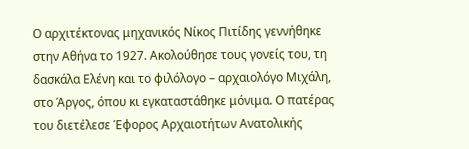Ο αρχιτέκτονας μηχανικός Νίκος Πιτίδης γεννήθηκε στην Αθήνα το 1927. Ακολούθησε τους γονείς του, τη δασκάλα Ελένη και το φιλόλογο – αρχαιολόγο Μιχάλη, στο Άργος, όπου κι εγκαταστάθηκε μόνιμα. Ο πατέρας του διετέλεσε Έφορος Αρχαιοτήτων Ανατολικής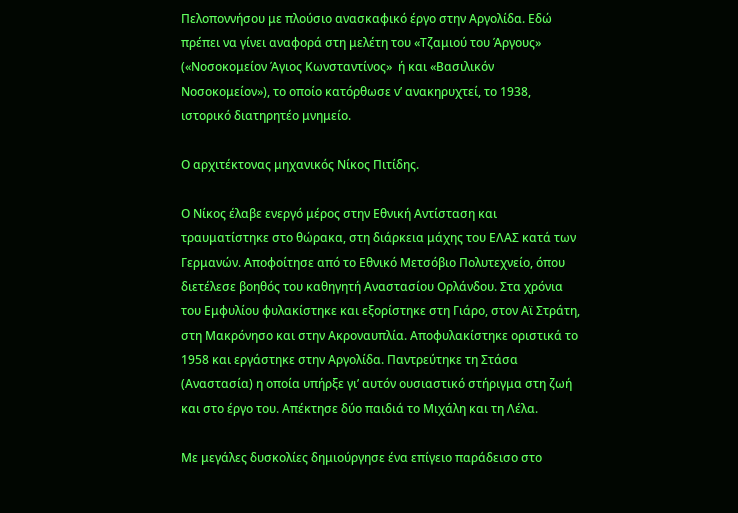Πελοποννήσου με πλούσιο ανασκαφικό έργο στην Αργολίδα. Εδώ πρέπει να γίνει αναφορά στη μελέτη του «Τζαμιού του Άργους» («Νοσοκομείον Άγιος Κωνσταντίνος»  ή και «Βασιλικόν Νοσοκομείον»), το οποίο κατόρθωσε ν’ ανακηρυχτεί, το 1938, ιστορικό διατηρητέο μνημείο.

Ο αρχιτέκτονας μηχανικός Νίκος Πιτίδης.

Ο Νίκος έλαβε ενεργό μέρος στην Εθνική Αντίσταση και τραυματίστηκε στο θώρακα, στη διάρκεια μάχης του ΕΛΑΣ κατά των Γερμανών. Αποφοίτησε από το Εθνικό Μετσόβιο Πολυτεχνείο, όπου διετέλεσε βοηθός του καθηγητή Αναστασίου Ορλάνδου. Στα χρόνια του Εμφυλίου φυλακίστηκε και εξορίστηκε στη Γιάρο, στον Αϊ Στράτη, στη Μακρόνησο και στην Ακροναυπλία. Αποφυλακίστηκε οριστικά το 1958 και εργάστηκε στην Αργολίδα. Παντρεύτηκε τη Στάσα (Αναστασία) η οποία υπήρξε γι’ αυτόν ουσιαστικό στήριγμα στη ζωή και στο έργο του. Απέκτησε δύο παιδιά το Μιχάλη και τη Λέλα.

Με μεγάλες δυσκολίες δημιούργησε ένα επίγειο παράδεισο στο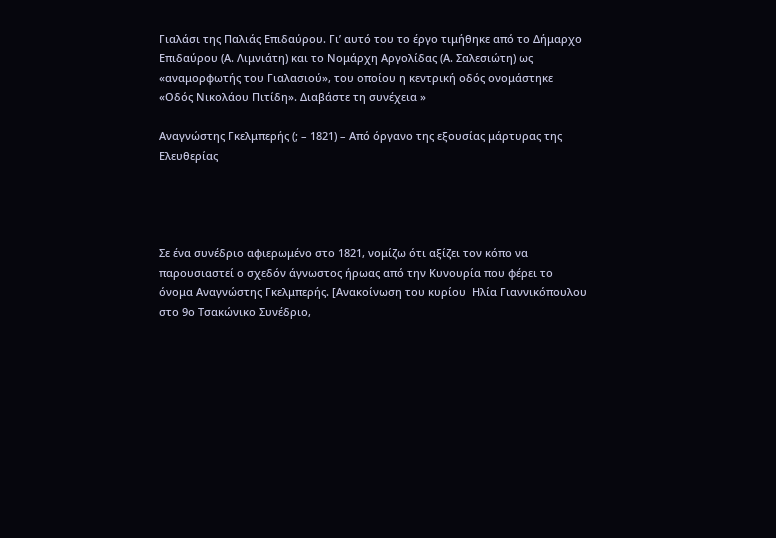Γιαλάσι της Παλιάς Επιδαύρου. Γι’ αυτό του το έργο τιμήθηκε από το Δήμαρχο Επιδαύρου (Α. Λιμνιάτη) και το Νομάρχη Αργολίδας (Α. Σαλεσιώτη) ως «αναμορφωτής του Γιαλασιού», του οποίου η κεντρική οδός ονομάστηκε «Οδός Νικολάου Πιτίδη». Διαβάστε τη συνέχεια »

Αναγνώστης Γκελμπερής (; – 1821) – Από όργανο της εξουσίας μάρτυρας της Ελευθερίας




Σε ένα συνέδριο αφιερωμένο στο 1821, νομίζω ότι αξίζει τον κόπο να παρουσιαστεί ο σχεδόν άγνωστος ήρωας από την Κυνουρία που φέρει το όνομα Αναγνώστης Γκελμπερής. [Ανακοίνωση του κυρίου  Ηλία Γιαννικόπουλου στο 9ο Τσακώνικο Συνέδριο,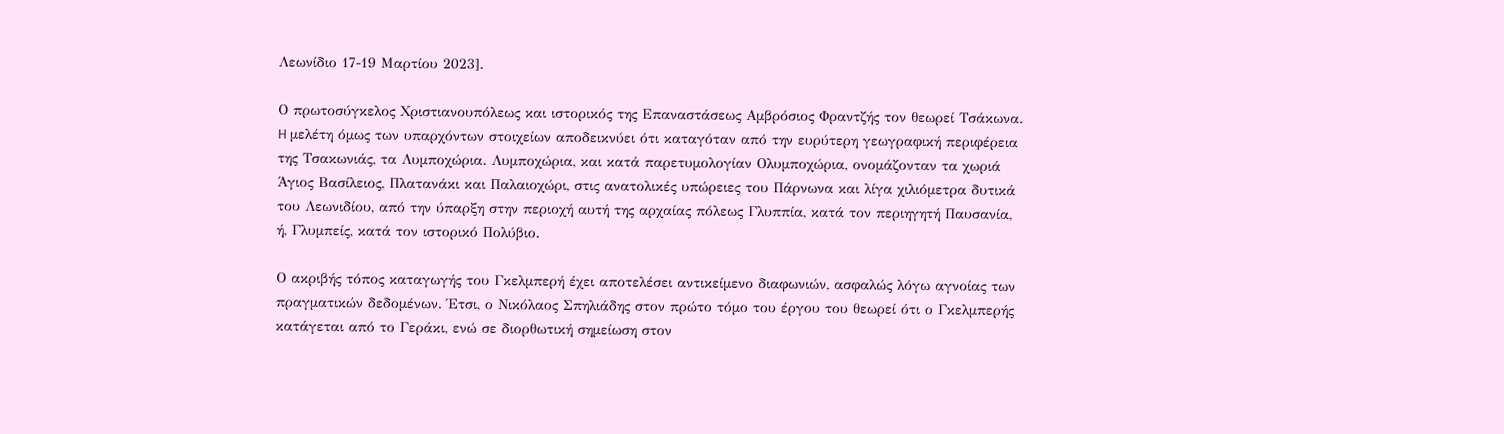Λεωνίδιο 17-19 Μαρτίου 2023].

Ο πρωτοσύγκελος Χριστιανουπόλεως και ιστορικός της Επαναστάσεως Αμβρόσιος Φραντζής τον θεωρεί Τσάκωνα. H μελέτη όμως των υπαρχόντων στοιχείων αποδεικνύει ότι καταγόταν από την ευρύτερη γεωγραφική περιφέρεια της Τσακωνιάς, τα Λυμποχώρια. Λυμποχώρια, και κατά παρετυμολογίαν Ολυμποχώρια, ονομάζονταν τα χωριά Άγιος Βασίλειος, Πλατανάκι και Παλαιοχώρι, στις ανατολικές υπώρειες του Πάρνωνα και λίγα χιλιόμετρα δυτικά του Λεωνιδίου, από την ύπαρξη στην περιοχή αυτή της αρχαίας πόλεως Γλυππία, κατά τον περιηγητή Παυσανία, ή, Γλυμπείς, κατά τον ιστορικό Πολύβιο.

Ο ακριβής τόπος καταγωγής του Γκελμπερή έχει αποτελέσει αντικείμενο διαφωνιών, ασφαλώς λόγω αγνοίας των πραγματικών δεδομένων. Έτσι, ο Νικόλαος Σπηλιάδης στον πρώτο τόμο του έργου του θεωρεί ότι ο Γκελμπερής κατάγεται από το Γεράκι, ενώ σε διορθωτική σημείωση στον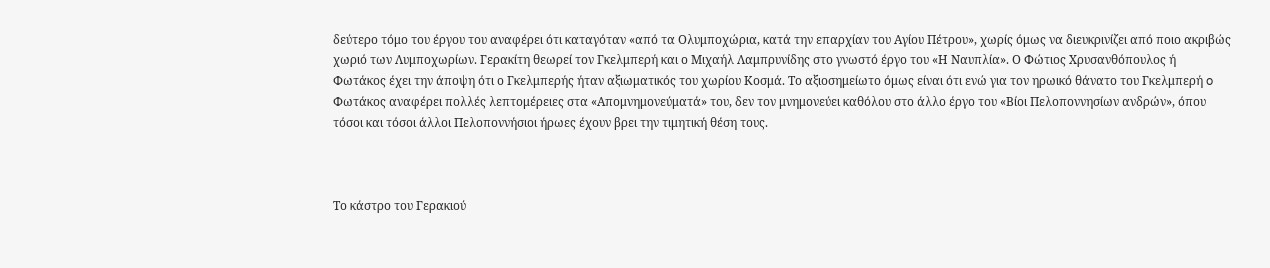δεύτερο τόμο του έργου του αναφέρει ότι καταγόταν «από τα Ολυμποχώρια, κατά την επαρχίαν του Αγίου Πέτρου», χωρίς όμως να διευκρινίζει από ποιο ακριβώς χωριό των Λυμποχωρίων. Γερακίτη θεωρεί τον Γκελμπερή και ο Μιχαήλ Λαμπρυνίδης στο γνωστό έργο του «Η Ναυπλία». Ο Φώτιος Χρυσανθόπουλος ή Φωτάκος έχει την άποψη ότι ο Γκελμπερής ήταν αξιωματικός του χωρίου Κοσμά. Το αξιοσημείωτο όμως είναι ότι ενώ για τον ηρωικό θάνατο του Γκελμπερή o Φωτάκος αναφέρει πολλές λεπτομέρειες στα «Απομνημονεύματά» του, δεν τον μνημονεύει καθόλου στο άλλο έργο του «Βίοι Πελοποννησίων ανδρών», όπου τόσοι και τόσοι άλλοι Πελοποννήσιοι ήρωες έχουν βρει την τιμητική θέση τους.



Το κάστρο του Γερακιού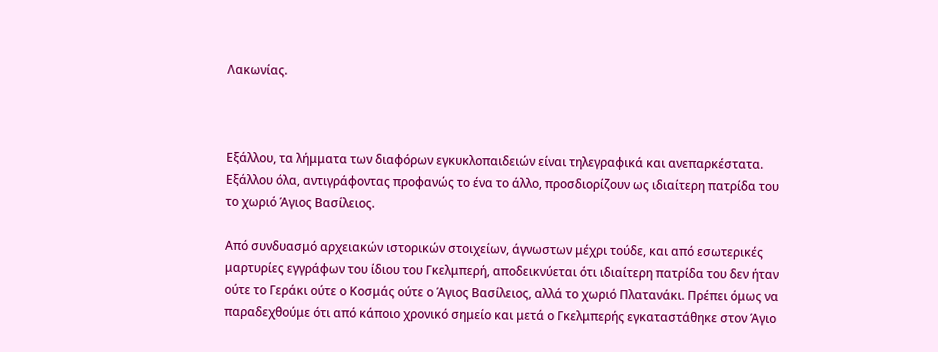Λακωνίας.



Εξάλλου, τα λήμματα των διαφόρων εγκυκλοπαιδειών είναι τηλεγραφικά και ανεπαρκέστατα. Εξάλλου όλα, αντιγράφοντας προφανώς το ένα το άλλο, προσδιορίζουν ως ιδιαίτερη πατρίδα του το χωριό Άγιος Βασίλειος.

Από συνδυασμό αρχειακών ιστορικών στοιχείων, άγνωστων μέχρι τούδε, και από εσωτερικές μαρτυρίες εγγράφων του ίδιου του Γκελμπερή, αποδεικνύεται ότι ιδιαίτερη πατρίδα του δεν ήταν ούτε το Γεράκι ούτε ο Κοσμάς ούτε ο Άγιος Βασίλειος, αλλά το χωριό Πλατανάκι. Πρέπει όμως να παραδεχθούμε ότι από κάποιο χρονικό σημείο και μετά ο Γκελμπερής εγκαταστάθηκε στον Άγιο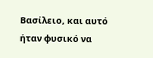Βασίλειο, και αυτό ήταν φυσικό να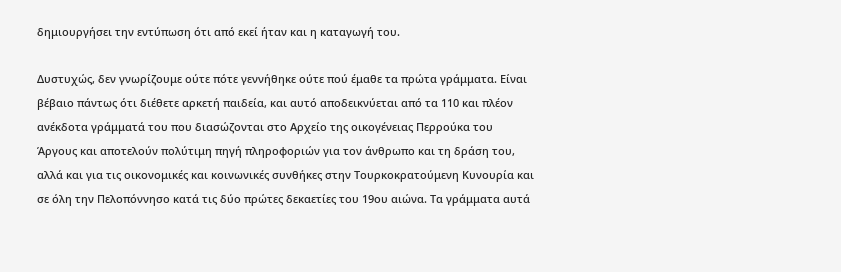δημιουργήσει την εντύπωση ότι από εκεί ήταν και η καταγωγή του.

Δυστυχώς, δεν γνωρίζουμε ούτε πότε γεννήθηκε ούτε πού έμαθε τα πρώτα γράμματα. Είναι βέβαιο πάντως ότι διέθετε αρκετή παιδεία, και αυτό αποδεικνύεται από τα 110 και πλέον ανέκδοτα γράμματά του που διασώζονται στο Αρχείο της οικογένειας Περρούκα του Άργους και αποτελούν πολύτιμη πηγή πληροφοριών για τον άνθρωπο και τη δράση του, αλλά και για τις οικονομικές και κοινωνικές συνθήκες στην Τουρκοκρατούμενη Κυνουρία και σε όλη την Πελοπόννησο κατά τις δύο πρώτες δεκαετίες του 19ου αιώνα. Τα γράμματα αυτά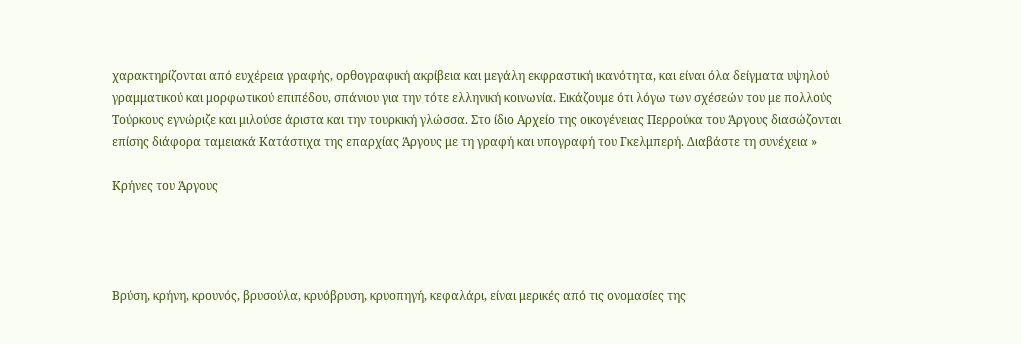χαρακτηρίζονται από ευχέρεια γραφής, ορθογραφική ακρίβεια και μεγάλη εκφραστική ικανότητα, και είναι όλα δείγματα υψηλού γραμματικού και μορφωτικού επιπέδου, σπάνιου για την τότε ελληνική κοινωνία. Εικάζουμε ότι λόγω των σχέσεών του με πολλούς Τούρκους εγνώριζε και μιλούσε άριστα και την τουρκική γλώσσα. Στο ίδιο Αρχείο της οικογένειας Περρούκα του Άργους διασώζονται επίσης διάφορα ταμειακά Κατάστιχα της επαρχίας Άργους με τη γραφή και υπογραφή του Γκελμπερή. Διαβάστε τη συνέχεια »

Κρήνες του Άργους




Βρύση, κρήνη, κρουνός, βρυσούλα, κρυόβρυση, κρυοπηγή, κεφαλάρι, είναι μερικές από τις ονομασίες της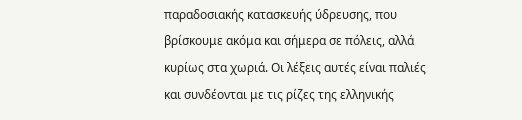παραδοσιακής κατασκευής ύδρευσης, που βρίσκουμε ακόμα και σήμερα σε πόλεις, αλλά κυρίως στα χωριά. Οι λέξεις αυτές είναι παλιές και συνδέονται με τις ρίζες της ελληνικής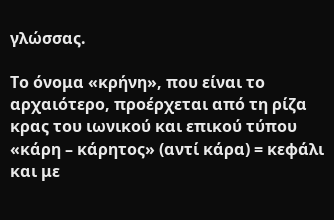γλώσσας.

Το όνομα «κρήνη», που είναι το αρχαιότερο, προέρχεται από τη ρίζα κρας του ιωνικού και επικού τύπου «κάρη – κάρητος» (αντί κάρα) = κεφάλι και με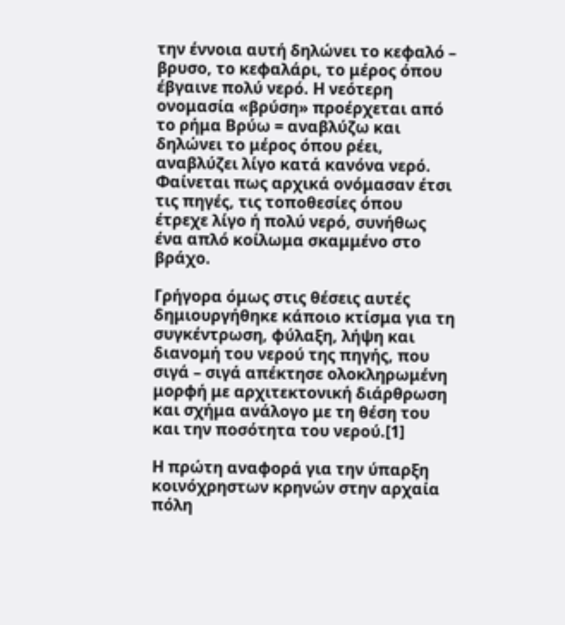την έννοια αυτή δηλώνει το κεφαλό – βρυσο, το κεφαλάρι, το μέρος όπου έβγαινε πολύ νερό. Η νεότερη ονομασία «βρύση» προέρχεται από το ρήμα Βρύω = αναβλύζω και δηλώνει το μέρος όπου ρέει, αναβλύζει λίγο κατά κανόνα νερό. Φαίνεται πως αρχικά ονόμασαν έτσι τις πηγές, τις τοποθεσίες όπου έτρεχε λίγο ή πολύ νερό, συνήθως ένα απλό κοίλωμα σκαμμένο στο βράχο.

Γρήγορα όμως στις θέσεις αυτές δημιουργήθηκε κάποιο κτίσμα για τη συγκέντρωση, φύλαξη, λήψη και διανομή του νερού της πηγής, που σιγά – σιγά απέκτησε ολοκληρωμένη μορφή με αρχιτεκτονική διάρθρωση και σχήμα ανάλογο με τη θέση του και την ποσότητα του νερού.[1]

Η πρώτη αναφορά για την ύπαρξη κοινόχρηστων κρηνών στην αρχαία πόλη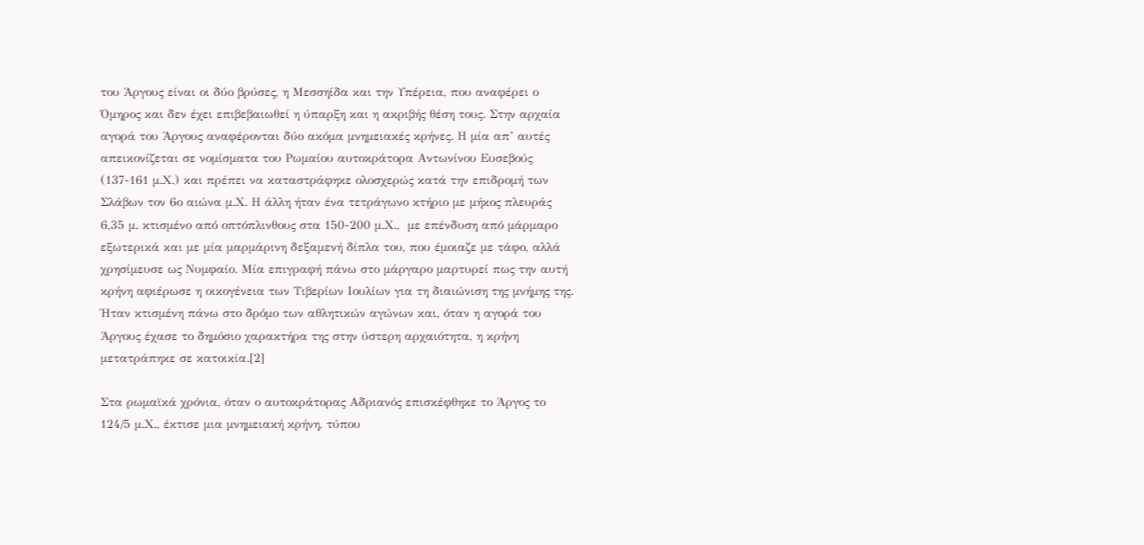του Άργους είναι οι δύο βρύσες, η Μεσσηίδα και την Υπέρεια, που αναφέρει ο Όμηρος και δεν έχει επιβεβαιωθεί η ύπαρξη και η ακριβής θέση τους. Στην αρχαία αγορά του Άργους αναφέρονται δύο ακόμα μνημειακές κρήνες. Η μία απ’ αυτές απεικονίζεται σε νομίσματα του Ρωμαίου αυτοκράτορα Αντωνίνου Ευσεβούς (137-161 µ.Χ.) και πρέπει να καταστράφηκε ολοσχερώς κατά την επιδρομή των Σλάβων τον 6ο αιώνα µ.Χ. Η άλλη ήταν ένα τετράγωνο κτήριο µε μήκος πλευράς 6,35 µ. κτισμένο από οπτόπλινθους στα 150-200 µ.Χ.,  με επένδυση από μάρμαρο εξωτερικά και με µία μαρμάρινη δεξαμενή δίπλα του, που έμοιαζε µε τάφο, αλλά χρησίμευσε ως Νυμφαίο. Μία επιγραφή πάνω στο μάργαρο μαρτυρεί πως την αυτή κρήνη αφιέρωσε η οικογένεια των Τιβερίων Ιουλίων για τη διαιώνιση της μνήμης της. Ήταν κτισμένη πάνω στο δρόμο των αθλητικών αγώνων και, όταν η αγορά του Άργους έχασε το δημόσιο χαρακτήρα της στην ύστερη αρχαιότητα, η κρήνη μετατράπηκε σε κατοικία.[2]

Στα ρωμαϊκά χρόνια, όταν ο αυτοκράτορας Αδριανός επισκέφθηκε το Άργος το 124/5 μ.Χ., έκτισε μια μνημειακή κρήνη, τύπου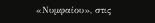«Νυμφαίου», στις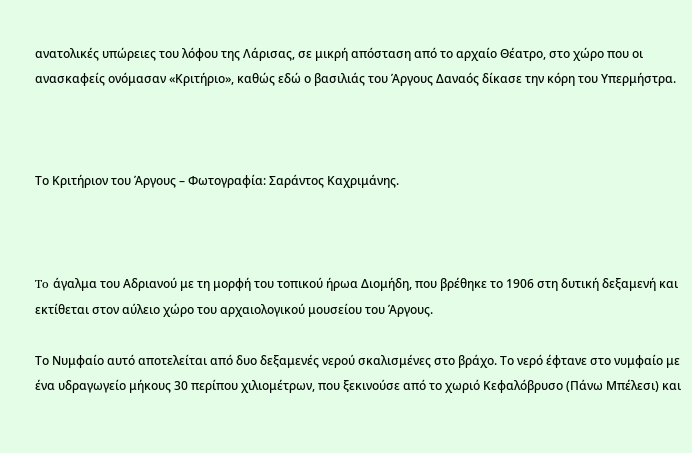ανατολικές υπώρειες του λόφου της Λάρισας, σε μικρή απόσταση από το αρχαίο Θέατρο, στο χώρο που οι ανασκαφείς ονόμασαν «Κριτήριο», καθώς εδώ ο βασιλιάς του Άργους Δαναός δίκασε την κόρη του Υπερμήστρα.



Το Κριτήριον του Άργους – Φωτογραφία: Σαράντος Καχριμάνης.



To άγαλμα του Αδριανού με τη μορφή του τοπικού ήρωα Διομήδη, που βρέθηκε το 1906 στη δυτική δεξαμενή και εκτίθεται στον αύλειο χώρο του αρχαιολογικού μουσείου του Άργους.

Το Νυμφαίο αυτό αποτελείται από δυο δεξαμενές νερού σκαλισμένες στο βράχο. Το νερό έφτανε στο νυμφαίο με ένα υδραγωγείο μήκους 30 περίπου χιλιομέτρων, που ξεκινούσε από το χωριό Κεφαλόβρυσο (Πάνω Μπέλεσι) και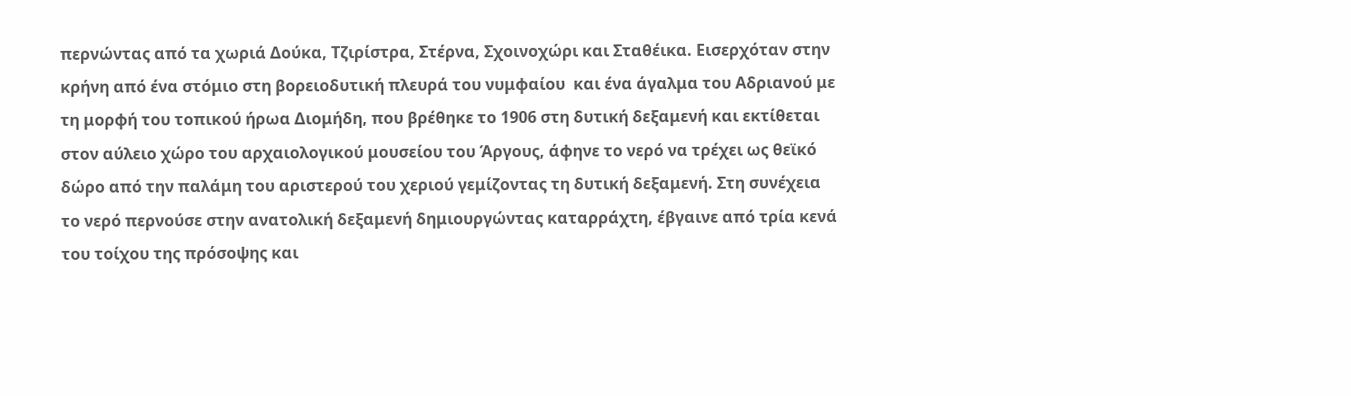περνώντας από τα χωριά Δούκα, Τζιρίστρα, Στέρνα, Σχοινοχώρι και Σταθέικα. Εισερχόταν στην κρήνη από ένα στόμιο στη βορειοδυτική πλευρά του νυμφαίου  και ένα άγαλμα του Αδριανού με τη μορφή του τοπικού ήρωα Διομήδη, που βρέθηκε το 1906 στη δυτική δεξαμενή και εκτίθεται στον αύλειο χώρο του αρχαιολογικού μουσείου του Άργους, άφηνε το νερό να τρέχει ως θεϊκό δώρο από την παλάμη του αριστερού του χεριού γεμίζοντας τη δυτική δεξαμενή. Στη συνέχεια το νερό περνούσε στην ανατολική δεξαμενή δημιουργώντας καταρράχτη, έβγαινε από τρία κενά του τοίχου της πρόσοψης και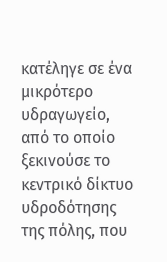κατέληγε σε ένα μικρότερο υδραγωγείο, από το οποίο ξεκινούσε το κεντρικό δίκτυο υδροδότησης της πόλης, που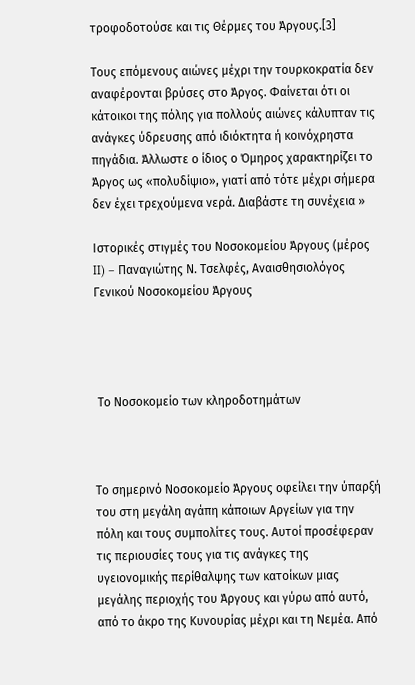τροφοδοτούσε και τις Θέρμες του Άργους.[3]

Τους επόμενους αιώνες μέχρι την τουρκοκρατία δεν αναφέρονται βρύσες στο Άργος. Φαίνεται ότι οι κάτοικοι της πόλης για πολλούς αιώνες κάλυπταν τις ανάγκες ύδρευσης από ιδιόκτητα ή κοινόχρηστα πηγάδια. Άλλωστε ο ίδιος ο Όμηρος χαρακτηρίζει το Άργος ως «πολυδίψιο», γιατί από τότε μέχρι σήμερα δεν έχει τρεχούμενα νερά. Διαβάστε τη συνέχεια »

Ιστορικές στιγμές του Νοσοκομείου Άργους (μέρος II) – Παναγιώτης Ν. Τσελφές, Αναισθησιολόγος Γενικού Νοσοκομείου Άργους




 Το Νοσοκομείο των κληροδοτημάτων



Το σημερινό Νοσοκομείο Άργους οφείλει την ύπαρξή του στη μεγάλη αγάπη κάποιων Αργείων για την πόλη και τους συμπολίτες τους. Αυτοί προσέφεραν τις περιουσίες τους για τις ανάγκες της υγειονομικής περίθαλψης των κατοίκων μιας μεγάλης περιοχής του Άργους και γύρω από αυτό, από το άκρο της Κυνουρίας μέχρι και τη Νεμέα. Από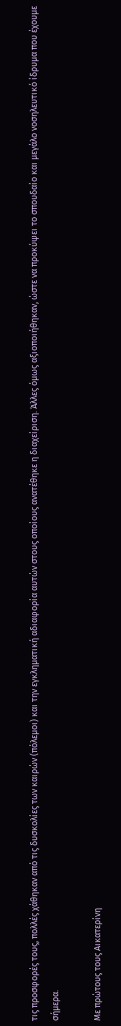τις προσφορές τους, πολλές χάθηκαν από τις δυσκολίες των καιρών (πόλεμοι) και την εγκληματική αδιαφορία αυτών στους οποίους ανατέθηκε η διαχείριση. Άλλες όμως αξιοποιήθηκαν, ώστε να προκύψει το σπουδαίο και μεγάλο νοσηλευτικό ίδρυμα που έχουμε σήμερα.

Με πρώτους τους Αικατερίνη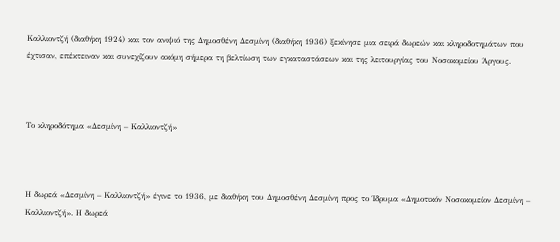Καλλιοντζή (διαθήκη 1924) και τον ανιψιό της Δημοσθένη Δεσμίνη (διαθήκη 1936) ξεκίνησε μια σειρά δωρεών και κληροδοτημάτων που έχτισαν, επέκτειναν και συνεχίζουν ακόμη σήμερα τη βελτίωση των εγκαταστάσεων και της λειτουργίας του Νοσοκομείου Άργους.



Το κληροδότημα «Δεσμίνη – Καλλιοντζή»



Η δωρεά «Δεσμίνη – Καλλιοντζή» έγινε το 1936, με διαθήκη του Δημοσθένη Δεσμίνη προς το Ίδρυμα «Δημοτικόν Νοσοκομείον Δεσμίνη – Καλλιοντζή». Η δωρεά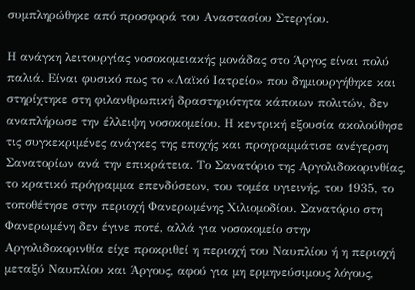συμπληρώθηκε από προσφορά του Αναστασίου Στεργίου.

Η ανάγκη λειτουργίας νοσοκομειακής μονάδας στο Άργος είναι πολύ παλιά. Είναι φυσικό πως το «Λαϊκό Ιατρείο» που δημιουργήθηκε και στηρίχτηκε στη φιλανθρωπική δραστηριότητα κάποιων πολιτών, δεν αναπλήρωσε την έλλειψη νοσοκομείου. Η κεντρική εξουσία ακολούθησε τις συγκεκριμένες ανάγκες της εποχής και προγραμμάτισε ανέγερση Σανατορίων ανά την επικράτεια. Το Σανατόριο της Αργολιδοκορινθίας, το κρατικό πρόγραμμα επενδύσεων, του τομέα υγιεινής, του 1935, το τοποθέτησε στην περιοχή Φανερωμένης Χιλιομοδίου. Σανατόριο στη Φανερωμένη δεν έγινε ποτέ, αλλά για νοσοκομείο στην Αργολιδοκορινθία είχε προκριθεί η περιοχή του Ναυπλίου ή η περιοχή μεταξύ Ναυπλίου και Άργους, αφού για μη ερμηνεύσιμους λόγους,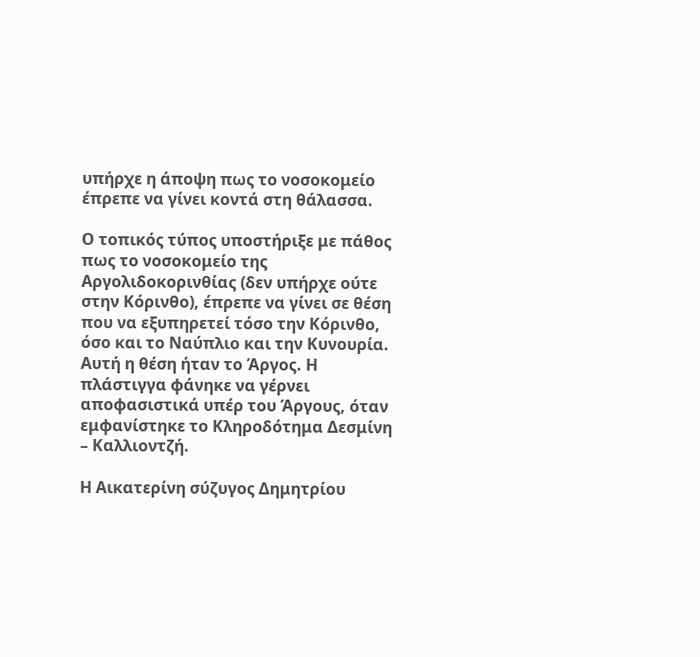υπήρχε η άποψη πως το νοσοκομείο έπρεπε να γίνει κοντά στη θάλασσα.

Ο τοπικός τύπος υποστήριξε με πάθος πως το νοσοκομείο της Αργολιδοκορινθίας (δεν υπήρχε ούτε στην Κόρινθο), έπρεπε να γίνει σε θέση που να εξυπηρετεί τόσο την Κόρινθο, όσο και το Ναύπλιο και την Κυνουρία. Αυτή η θέση ήταν το Άργος. Η πλάστιγγα φάνηκε να γέρνει αποφασιστικά υπέρ του Άργους, όταν εμφανίστηκε το Κληροδότημα Δεσμίνη – Καλλιοντζή.

Η Αικατερίνη σύζυγος Δημητρίου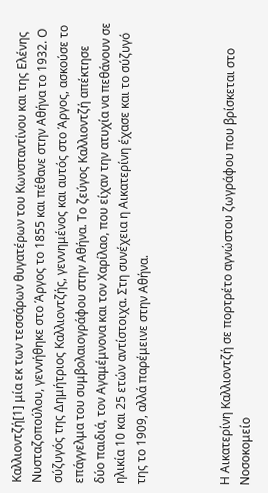Καλλιοντζή[1] μία εκ των τεσσάρων θυγατέρων του Κωνσταντίνου και της Ελένης Νυσταζοπούλου, γεννήθηκε στο Άργος το 1855 και πέθανε στην Αθήνα το 1932. Ο σύζυγός της Δημήτριος Καλλιοντζής, γεννημένος και αυτός στο Άργος, ασκούσε το επάγγελμα του συμβολαιογράφου στην Αθήνα. Το ζεύγος Καλλιοντζή απέκτησε δύο παιδιά, τον Αγαμέμνονα και τον Χαρίλαο, που είχαν την ατυχία να πεθάνουν σε ηλικία 10 και 25 ετών αντίστοιχα. Στη συνέχεια η Αικατερίνη έχασε και το σύζυγό της το 1909, αλλά παρέμεινε στην Αθήνα.



Η Αικατερίνη Καλλιοντζή σε πορτρέτο αγνώστου ζωγράφου που βρίσκεται στο Νοσοκομείο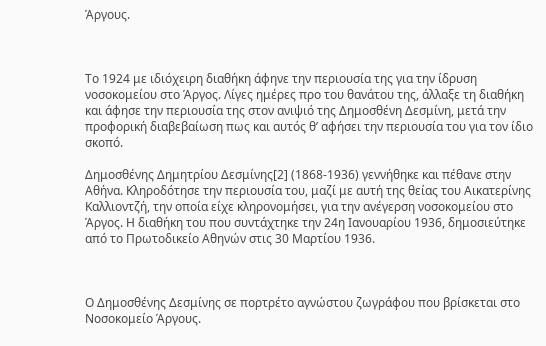Άργους.



Το 1924 με ιδιόχειρη διαθήκη άφηνε την περιουσία της για την ίδρυση νοσοκομείου στο Άργος. Λίγες ημέρες προ του θανάτου της, άλλαξε τη διαθήκη και άφησε την περιουσία της στον ανιψιό της Δημοσθένη Δεσμίνη, μετά την προφορική διαβεβαίωση πως και αυτός θ’ αφήσει την περιουσία του για τον ίδιο σκοπό.

Δημοσθένης Δημητρίου Δεσμίνης[2] (1868-1936) γεννήθηκε και πέθανε στην Αθήνα. Κληροδότησε την περιουσία του, μαζί με αυτή της θείας του Αικατερίνης Καλλιοντζή, την οποία είχε κληρονομήσει, για την ανέγερση νοσοκομείου στο Άργος. Η διαθήκη του που συντάχτηκε την 24η Ιανουαρίου 1936, δημοσιεύτηκε από το Πρωτοδικείο Αθηνών στις 30 Μαρτίου 1936.



Ο Δημοσθένης Δεσμίνης σε πορτρέτο αγνώστου ζωγράφου που βρίσκεται στο Νοσοκομείο Άργους.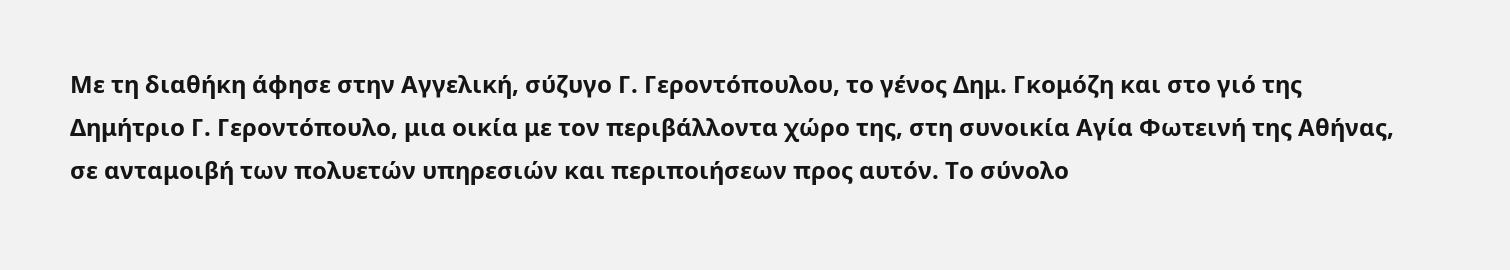Με τη διαθήκη άφησε στην Αγγελική, σύζυγο Γ. Γεροντόπουλου, το γένος Δημ. Γκομόζη και στο γιό της Δημήτριο Γ. Γεροντόπουλο, μια οικία με τον περιβάλλοντα χώρο της, στη συνοικία Αγία Φωτεινή της Αθήνας, σε ανταμοιβή των πολυετών υπηρεσιών και περιποιήσεων προς αυτόν. Το σύνολο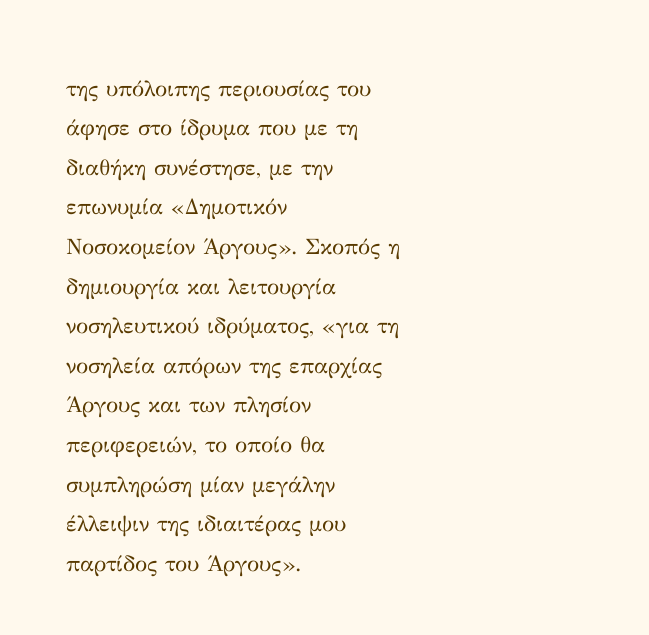της υπόλοιπης περιουσίας του άφησε στο ίδρυμα που με τη διαθήκη συνέστησε, με την επωνυμία «Δημοτικόν Νοσοκομείον Άργους». Σκοπός η δημιουργία και λειτουργία νοσηλευτικού ιδρύματος, «για τη νοσηλεία απόρων της επαρχίας Άργους και των πλησίον περιφερειών, το οποίο θα συμπληρώση μίαν μεγάλην έλλειψιν της ιδιαιτέρας μου παρτίδος του Άργους».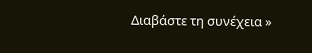Διαβάστε τη συνέχεια »